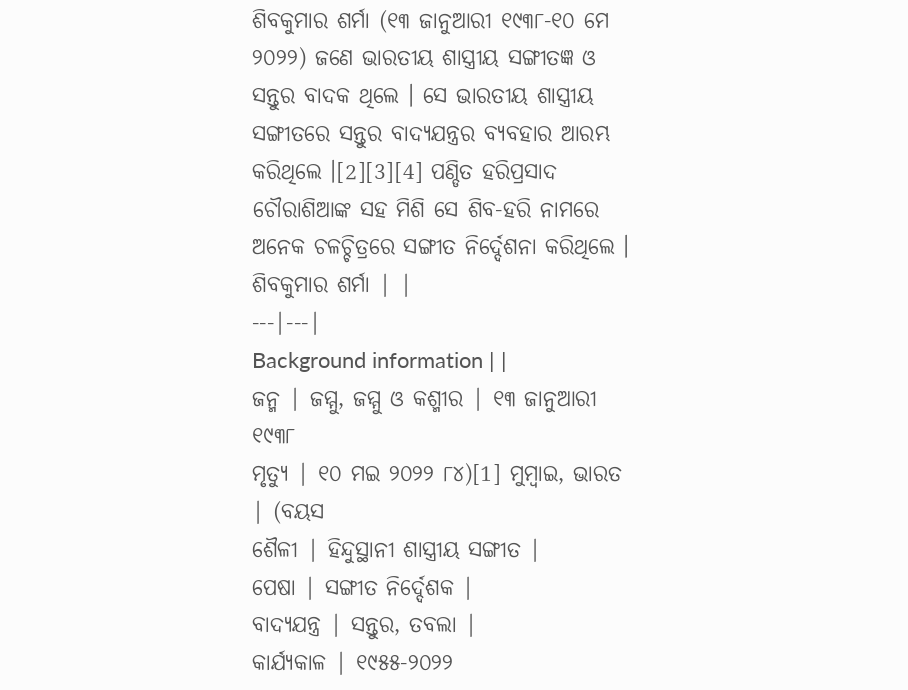ଶିବକୁମାର ଶର୍ମା (୧୩ ଜାନୁଆରୀ ୧୯୩୮-୧୦ ମେ ୨୦୨୨) ଜଣେ ଭାରତୀୟ ଶାସ୍ତ୍ରୀୟ ସଙ୍ଗୀତଜ୍ଞ ଓ ସନ୍ତୁର ବାଦକ ଥିଲେ । ସେ ଭାରତୀୟ ଶାସ୍ତ୍ରୀୟ ସଙ୍ଗୀତରେ ସନ୍ତୁର ବାଦ୍ୟଯନ୍ତ୍ରର ବ୍ୟବହାର ଆରମ୍ଭ କରିଥିଲେ ।[2][3][4] ପଣ୍ଡିତ ହରିପ୍ରସାଦ ଚୌରାଶିଆଙ୍କ ସହ ମିଶି ସେ ଶିବ-ହରି ନାମରେ ଅନେକ ଚଳଚ୍ଚିତ୍ରରେ ସଙ୍ଗୀତ ନିର୍ଦ୍ଦେଶନା କରିଥିଲେ ।
ଶିବକୁମାର ଶର୍ମା | |
---|---|
Background information | |
ଜନ୍ମ | ଜମ୍ମୁ, ଜମ୍ମୁ ଓ କଶ୍ମୀର | ୧୩ ଜାନୁଆରୀ ୧୯୩୮
ମୃତ୍ୟୁ | ୧୦ ମଇ ୨୦୨୨ ୮୪)[1] ମୁମ୍ବାଇ, ଭାରତ | (ବୟସ
ଶୈଳୀ | ହିନ୍ଦୁସ୍ଥାନୀ ଶାସ୍ତ୍ରୀୟ ସଙ୍ଗୀତ |
ପେଷା | ସଙ୍ଗୀତ ନିର୍ଦ୍ଦେଶକ |
ବାଦ୍ୟଯନ୍ତ୍ର | ସନ୍ତୁର, ତବଲା |
କାର୍ଯ୍ୟକାଳ | ୧୯୫୫-୨୦୨୨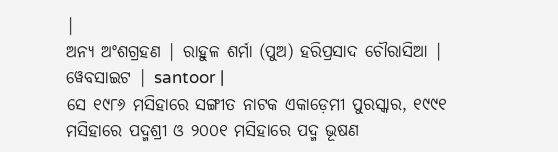|
ଅନ୍ୟ ଅଂଶଗ୍ରହଣ | ରାହୁଳ ଶର୍ମା (ପୁଅ) ହରିପ୍ରସାଦ ଚୌରାସିଆ |
ୱେବସାଇଟ | santoor |
ସେ ୧୯୮୬ ମସିହାରେ ସଙ୍ଗୀତ ନାଟକ ଏକାଡ଼େମୀ ପୁରସ୍କାର, ୧୯୯୧ ମସିହାରେ ପଦ୍ମଶ୍ରୀ ଓ ୨୦୦୧ ମସିହାରେ ପଦ୍ମ ଭୂଷଣ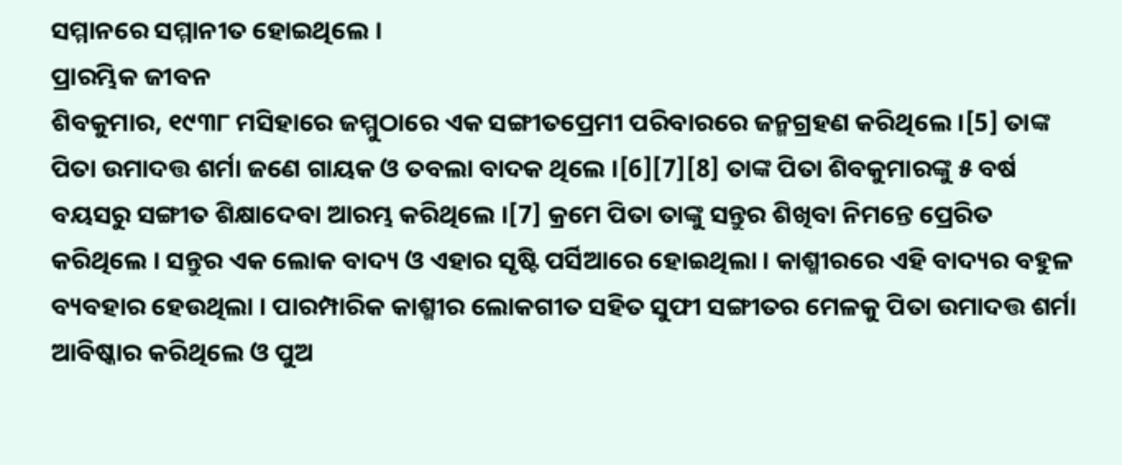ସମ୍ମାନରେ ସମ୍ମାନୀତ ହୋଇଥିଲେ ।
ପ୍ରାରମ୍ଭିକ ଜୀବନ
ଶିବକୁମାର, ୧୯୩୮ ମସିହାରେ ଜମ୍ମୁଠାରେ ଏକ ସଙ୍ଗୀତପ୍ରେମୀ ପରିବାରରେ ଜନ୍ମଗ୍ରହଣ କରିଥିଲେ ।[5] ତାଙ୍କ ପିତା ଉମାଦତ୍ତ ଶର୍ମା ଜଣେ ଗାୟକ ଓ ତବଲା ବାଦକ ଥିଲେ ।[6][7][8] ତାଙ୍କ ପିତା ଶିବକୁମାରଙ୍କୁ ୫ ବର୍ଷ ବୟସରୁ ସଙ୍ଗୀତ ଶିକ୍ଷାଦେବା ଆରମ୍ଭ କରିଥିଲେ ।[7] କ୍ରମେ ପିତା ତାଙ୍କୁ ସନ୍ତୁର ଶିଖିବା ନିମନ୍ତେ ପ୍ରେରିତ କରିଥିଲେ । ସନ୍ତୁର ଏକ ଲୋକ ବାଦ୍ୟ ଓ ଏହାର ସୃଷ୍ଟି ପର୍ସିଆରେ ହୋଇଥିଲା । କାଶ୍ମୀରରେ ଏହି ବାଦ୍ୟର ବହୁଳ ବ୍ୟବହାର ହେଉଥିଲା । ପାରମ୍ପାରିକ କାଶ୍ମୀର ଲୋକଗୀତ ସହିତ ସୁଫୀ ସଙ୍ଗୀତର ମେଳକୁ ପିତା ଉମାଦତ୍ତ ଶର୍ମା ଆବିଷ୍କାର କରିଥିଲେ ଓ ପୁଅ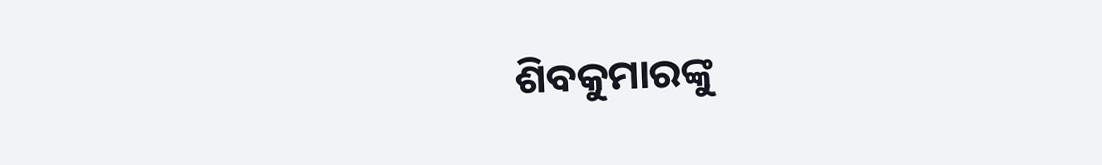ଶିବକୁମାରଙ୍କୁ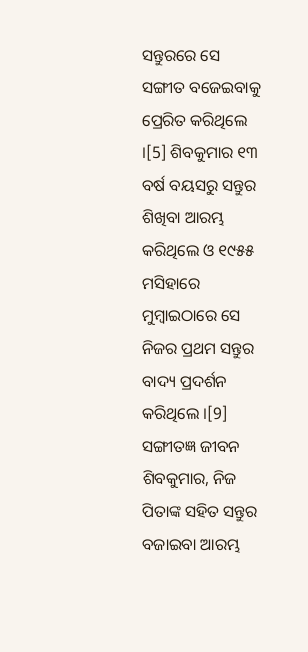ସନ୍ତୁରରେ ସେ ସଙ୍ଗୀତ ବଜେଇବାକୁ ପ୍ରେରିତ କରିଥିଲେ ।[5] ଶିବକୁମାର ୧୩ ବର୍ଷ ବୟସରୁ ସନ୍ତୁର ଶିଖିବା ଆରମ୍ଭ କରିଥିଲେ ଓ ୧୯୫୫ ମସିହାରେ ମୁମ୍ବାଇଠାରେ ସେ ନିଜର ପ୍ରଥମ ସନ୍ତୁର ବାଦ୍ୟ ପ୍ରଦର୍ଶନ କରିଥିଲେ ।[9]
ସଙ୍ଗୀତଜ୍ଞ ଜୀବନ
ଶିବକୁମାର, ନିଜ ପିତାଙ୍କ ସହିତ ସନ୍ତୁର ବଜାଇବା ଆରମ୍ଭ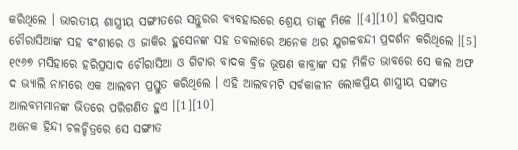କରିଥିଲେ । ଭାରତୀୟ ଶାସ୍ତ୍ରୀୟ ସଙ୍ଗୀତରେ ସନ୍ତୁରର ବ୍ୟବହାରରେ ଶ୍ରେୟ ତାଙ୍କୁ ମିଳେ ।[4][10] ହରିପ୍ରସାଦ ଚୌରାସିଆଙ୍କ ସହ ବଂଶୀରେ ଓ ଜାକିର ହୁସେନଙ୍କ ସହ ତବଲାରେ ଅନେକ ଥର ଯୁଗଳବନ୍ଦୀ ପ୍ରଦର୍ଶନ କରିଥିଲେ ।[5] ୧୯୬୭ ମସିହାରେ ହରିପ୍ରସାଦ ଚୌରାସିଆ ଓ ଗିଟାର ବାଦକ ବ୍ରିଜ ଭୂଷଣ କାବ୍ରାଙ୍କ ସହ ମିଳିତ ଭାବରେ ସେ କଲ ଅଫ ଦ ଭ୍ୟାଲି ନାମରେ ଏକ ଆଲବମ ପ୍ରସ୍ତୁତ କରିଥିଲେ । ଏହି ଆଲବମଟି ସର୍ବକାଳୀନ ଲୋକପ୍ରିୟ ଶାସ୍ତ୍ରୀୟ ସଙ୍ଗୀତ ଆଲବମମାନଙ୍କ ଭିତରେ ପରିଗଣିତ ହୁଏ ।[1][10]
ଅନେକ ହିନ୍ଦୀ ଚଳଚ୍ଚିତ୍ରରେ ସେ ସଙ୍ଗୀତ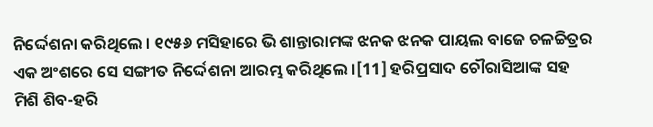ନିର୍ଦ୍ଦେଶନା କରିଥିଲେ । ୧୯୫୬ ମସିହାରେ ଭି ଶାନ୍ତାରାମଙ୍କ ଝନକ ଝନକ ପାୟଲ ବାଜେ ଚଳଚ୍ଚିତ୍ରର ଏକ ଅଂଶରେ ସେ ସଙ୍ଗୀତ ନିର୍ଦ୍ଦେଶନା ଆରମ୍ଭ କରିଥିଲେ ।[11] ହରିପ୍ରସାଦ ଚୌରାସିଆଙ୍କ ସହ ମିଶି ଶିବ-ହରି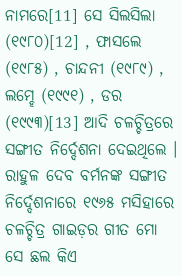ନାମରେ[11] ସେ ସିଲସିଲା (୧୯୮୦)[12] , ଫାସଲେ (୧୯୮୫) , ଚାନ୍ଦନୀ (୧୯୮୯) , ଲମ୍ହେ (୧୯୯୧) , ଡର (୧୯୯୩)[13] ଆଦି ଚଳଚ୍ଚିତ୍ରରେ ସଙ୍ଗୀତ ନିର୍ଦ୍ଦେଶନା ଦେଇଥିଲେ । ରାହୁଳ ଦେବ ବର୍ମନଙ୍କ ସଙ୍ଗୀତ ନିର୍ଦ୍ଦେଶନାରେ ୧୯୬୫ ମସିହାରେ ଚଳଚ୍ଚିତ୍ର ଗାଇଡ଼ର ଗୀତ ମୋ ସେ ଛଲ କିଏ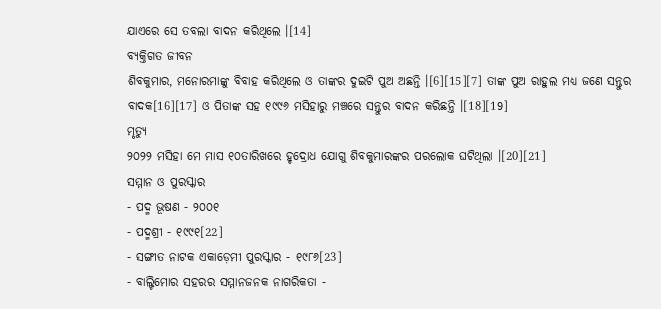ଯାଏରେ ସେ ତବଲା ବାଦନ କରିଥିଲେ ।[14]
ବ୍ୟକ୍ତିଗତ ଜୀବନ
ଶିବକୁମାର, ମନୋରମାଙ୍କୁ ବିବାହ କରିଥିଲେ ଓ ତାଙ୍କର ଦୁଇଟି ପୁଅ ଅଛନ୍ତି ।[6][15][7] ତାଙ୍କ ପୁଅ ରାହୁଲ ମଧ୍ୟ ଜଣେ ସନ୍ତୁର ବାଦକ[16][17] ଓ ପିତାଙ୍କ ସହ ୧୯୯୬ ମସିହାରୁ ମଞ୍ଚରେ ସନ୍ତୁର ବାଦନ କରିଛନ୍ତି ।[18][19]
ମୃତ୍ୟୁ
୨୦୨୨ ମସିହା ମେ ମାସ ୧୦ତାରିଖରେ ହୃଦ୍ରୋଧ ଯୋଗୁ ଶିବକୁମାରଙ୍କର ପରଲୋକ ଘଟିଥିଲା ।[20][21]
ସମ୍ମାନ ଓ ପୁରସ୍କାର
- ପଦ୍ମ ଭୂଷଣ - ୨୦୦୧
- ପଦ୍ମଶ୍ରୀ - ୧୯୯୧[22]
- ସଙ୍ଗୀତ ନାଟକ ଏକାଡ଼େମୀ ପୁରସ୍କାର - ୧୯୮୬[23]
- ବାଲ୍ଟିମୋର ସହରର ସମ୍ମାନଜନକ ନାଗରିକତା -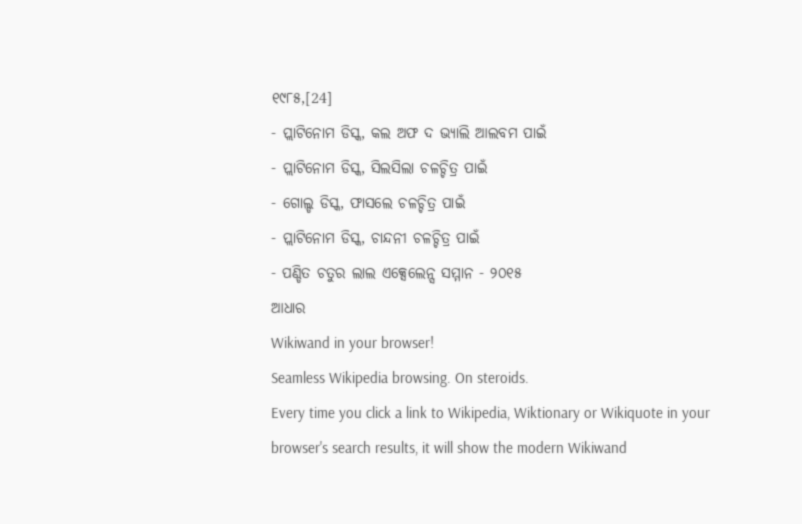୧୯୮୫,[24]
- ପ୍ଲାଟିନୋମ ଡିସ୍କ, କଲ ଅଫ ଦ ଭ୍ୟାଲି ଆଲବମ ପାଇଁ
- ପ୍ଲାଟିନୋମ ଡିସ୍କ, ସିଲସିଲା ଚଳଚ୍ଚିତ୍ର ପାଇଁ
- ଗୋଲ୍ଡ ଡିସ୍କ, ଫାସଲେ ଚଳଚ୍ଚିତ୍ର ପାଇଁ
- ପ୍ଲାଟିନୋମ ଡିସ୍କ, ଚାନ୍ଦନୀ ଚଳଚ୍ଚିତ୍ର ପାଇଁ
- ପଣ୍ଡିତ ଚତୁର ଲାଲ ଏକ୍ସେଲେନ୍ସ ସମ୍ମାନ - ୨୦୧୫
ଆଧାର
Wikiwand in your browser!
Seamless Wikipedia browsing. On steroids.
Every time you click a link to Wikipedia, Wiktionary or Wikiquote in your browser's search results, it will show the modern Wikiwand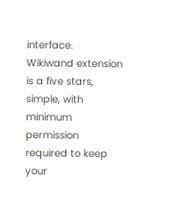interface.
Wikiwand extension is a five stars, simple, with minimum permission required to keep your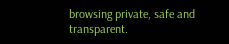browsing private, safe and transparent.